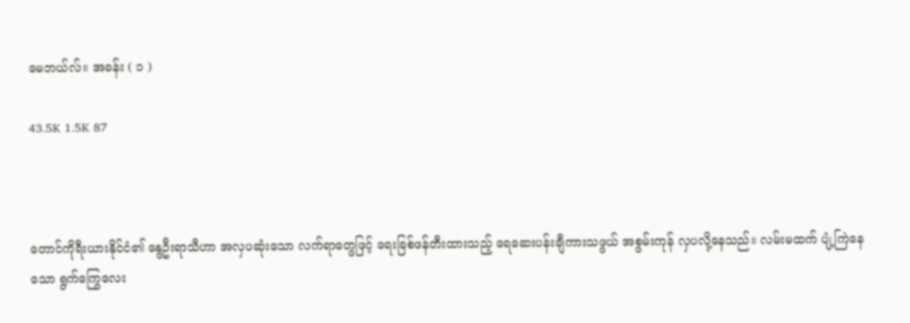မေဘယ်လ်။ အခန်း ( ၁ )

43.5K 1.5K 87



တောင်ကိုရီးယားနိုင်ငံ၏ နွေဦးရာသီဟာ အလှပဆုံးသော လက်ရာတွေဖြင့် ရေးခြစ်ဖန်တီးထားသည့် ရေဆေးပန်းချီကားသဖွယ် အစွမ်းကုန် လှပလို့နေသည်။ လမ်းမထက် ပျံ့ကြဲနေသော ရွက်ကြွေလေး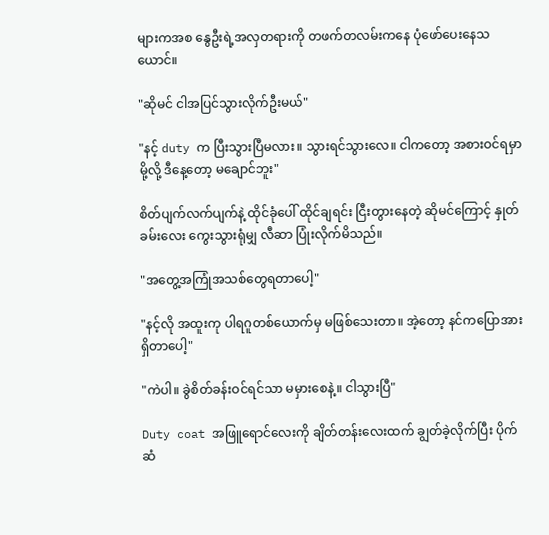များကအစ နွေဦးရဲ့အလှတရားကို တဖက်တလမ်းကနေ ပုံဖော်ပေးနေသယောင်။

"ဆိုမင် ငါအပြင်သွားလိုက်ဦးမယ်"

"နင့် duty က ပြီးသွားပြီမလား။ သွားရင်သွားလေ။ ငါကတော့ အစားဝင်ရမှာမို့လို့ ဒီနေ့တော့ မချောင်ဘူး"

စိတ်ပျက်လက်ပျက်နဲ့ ထိုင်ခုံပေါ် ထိုင်ချရင်း ငြီးတွားနေတဲ့ ဆိုမင်ကြောင့် နှုတ်ခမ်းလေး ကွေးသွားရုံမျှ လီဆာ ပြုံးလိုက်မိသည်။

"အတွေ့အကြုံအသစ်တွေရတာပေါ့"

"နင့်လို အထူးကု ပါရဂူတစ်ယောက်မှ မဖြစ်သေးတာ။ အဲ့တော့ နင်ကပြောအားရှိတာပေါ့"

"ကဲပါ။ ခွဲစိတ်ခန်းဝင်ရင်သာ မမှားစေနဲ့။ ငါသွားပြီ"

Duty coat အဖြူရောင်လေးကို ချိတ်တန်းလေးထက် ချွတ်ခဲ့လိုက်ပြီး ပိုက်ဆံ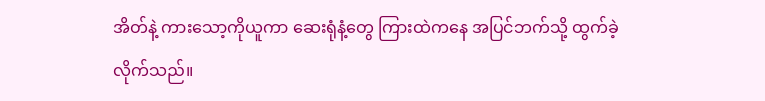အိတ်နဲ့ ကားသော့ကိုယူကာ ဆေးရုံနံ့တွေ ကြားထဲကနေ အပြင်ဘက်သို့ ထွက်ခဲ့လိုက်သည်။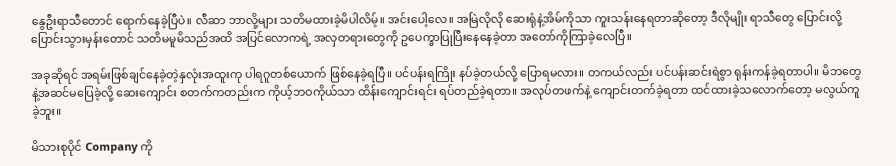နွေဦးရာသီတောင် ရောက်နေခဲ့ပြီပဲ။ လီဆာ ဘာလို့များ သတိမထားခဲ့မိပါလိမ့်။ အင်းပေါ့လေ။ အမြဲလိုလို ဆေးရုံနဲ့အိမ်ကိုသာ ကူးသန်းနေရတာဆိုတော့ ဒီလိုမျိုး ရာသီတွေ ပြောင်းလို့ ပြောင်းသွားမှန်းတောင် သတိမမူမိသည်အထိ အပြင်လောကရဲ့ အလှတရားတွေကို ဥပေက္ခာပြုပြီးနေနေခဲ့တာ အတော်ကိုကြာခဲ့လေပြီ။

အခုဆိုရင် အရမ်းဖြစ်ချင်နေခဲ့တဲ့နှလုံးအထူးကု ပါရဂူတစ်ယောက် ဖြစ်နေခဲ့ရပြီ။ ပင်ပန်းရကြိုး နပ်ခဲ့တယ်လို့ ပြောရမလား။ တကယ်လည်း ပင်ပန်းဆင်းရဲစွာ ရုန်းကန်ခဲ့ရတာပါ။ မိဘတွေနဲ့အဆင်မပြေခဲ့လို့ ဆေးကျောင်း စတက်ကတည်းက ကိုယ့်ဘဝကိုယ်သာ ထိန်းကျောင်းရင်း ရပ်တည်ခဲ့ရတာ။ အလုပ်တဖက်နဲ့ ကျောင်းတက်ခဲ့ရတာ ထင်ထားခဲ့သလောက်တော့ မလွယ်ကူခဲ့ဘူး။

မိသားစုပိုင် Company ကို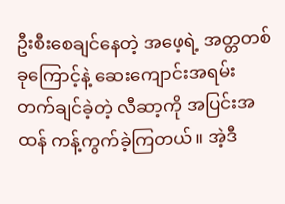ဦးစီးစေချင်နေတဲ့ အဖေ့ရဲ့ အတ္တတစ်ခုကြောင့်နဲ့ ဆေးကျောင်းအရမ်းတက်ချင်ခဲ့တဲ့ လီဆာ့ကို အပြင်းအထန် ကန့်ကွက်ခဲ့ကြတယ်။ အဲ့ဒီ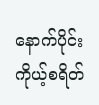နောက်ပိုင်း ကိုယ့်စရိတ်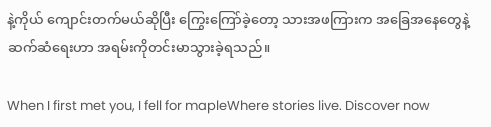နဲ့ကိုယ် ကျောင်းတက်မယ်ဆိုပြီး ကြွေးကြော်ခဲ့တော့ သားအဖကြားက အခြေအနေတွေနဲ့ ဆက်ဆံရေးဟာ အရမ်းကိုတင်းမာသွားခဲ့ရသည်။

When I first met you, I fell for mapleWhere stories live. Discover now